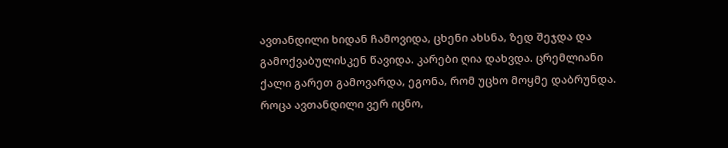ავთანდილი ხიდან ჩამოვიდა, ცხენი ახსნა, ზედ შეჯდა და გამოქვაბულისკენ წავიდა. კარები ღია დახვდა. ცრემლიანი ქალი გარეთ გამოვარდა, ეგონა, რომ უცხო მოყმე დაბრუნდა. როცა ავთანდილი ვერ იცნო,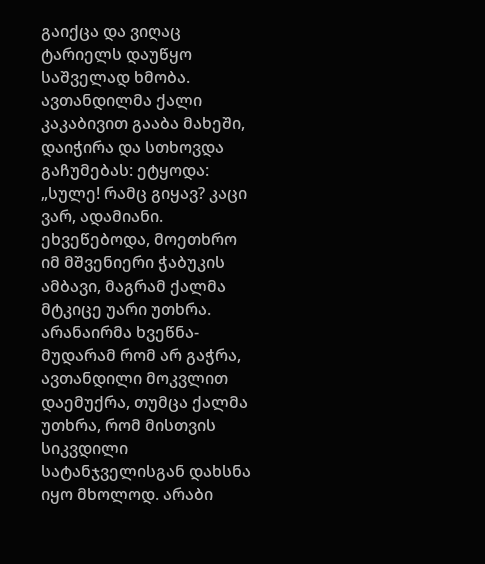გაიქცა და ვიღაც ტარიელს დაუწყო საშველად ხმობა. ავთანდილმა ქალი კაკაბივით გააბა მახეში, დაიჭირა და სთხოვდა გაჩუმებას: ეტყოდა: „სულე! რამც გიყავ? კაცი ვარ, ადამიანი. ეხვეწებოდა, მოეთხრო იმ მშვენიერი ჭაბუკის ამბავი, მაგრამ ქალმა მტკიცე უარი უთხრა. არანაირმა ხვეწნა-მუდარამ რომ არ გაჭრა, ავთანდილი მოკვლით დაემუქრა, თუმცა ქალმა უთხრა, რომ მისთვის სიკვდილი სატანჯველისგან დახსნა იყო მხოლოდ. არაბი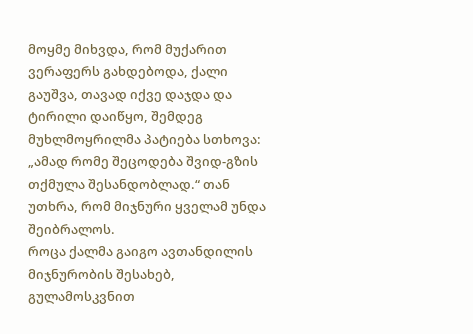მოყმე მიხვდა, რომ მუქარით ვერაფერს გახდებოდა, ქალი გაუშვა, თავად იქვე დაჯდა და ტირილი დაიწყო, შემდეგ მუხლმოყრილმა პატიება სთხოვა: „ამად რომე შეცოდება შვიდ-გზის თქმულა შესანდობლად.“ თან უთხრა, რომ მიჯნური ყველამ უნდა შეიბრალოს.
როცა ქალმა გაიგო ავთანდილის მიჯნურობის შესახებ, გულამოსკვნით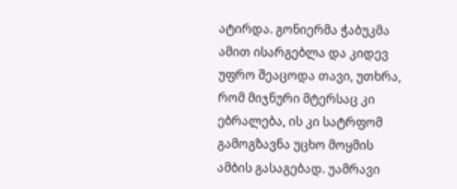ატირდა. გონიერმა ჭაბუკმა ამით ისარგებლა და კიდევ უფრო შეაცოდა თავი, უთხრა, რომ მიჯნური მტერსაც კი ებრალება, ის კი სატრფომ გამოგზავნა უცხო მოყმის ამბის გასაგებად. უამრავი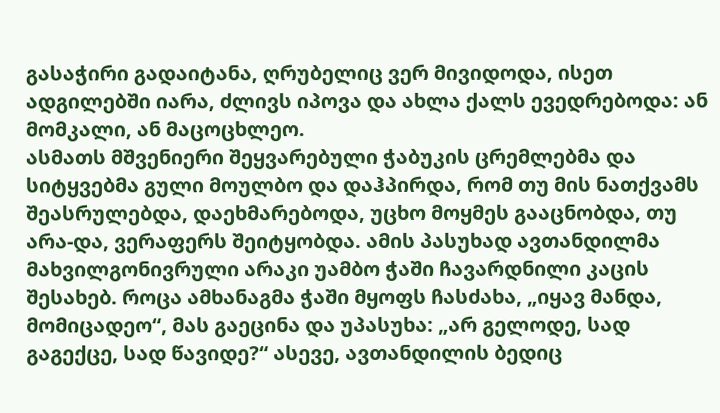გასაჭირი გადაიტანა, ღრუბელიც ვერ მივიდოდა, ისეთ ადგილებში იარა, ძლივს იპოვა და ახლა ქალს ევედრებოდა: ან მომკალი, ან მაცოცხლეო.
ასმათს მშვენიერი შეყვარებული ჭაბუკის ცრემლებმა და სიტყვებმა გული მოულბო და დაჰპირდა, რომ თუ მის ნათქვამს შეასრულებდა, დაეხმარებოდა, უცხო მოყმეს გააცნობდა, თუ არა-და, ვერაფერს შეიტყობდა. ამის პასუხად ავთანდილმა მახვილგონივრული არაკი უამბო ჭაში ჩავარდნილი კაცის შესახებ. როცა ამხანაგმა ჭაში მყოფს ჩასძახა, „იყავ მანდა, მომიცადეო“, მას გაეცინა და უპასუხა: „არ გელოდე, სად გაგექცე, სად წავიდე?“ ასევე, ავთანდილის ბედიც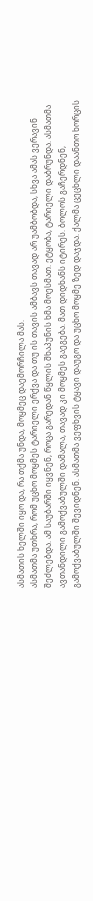ასმათის ხელში იყო და, რა თქმა უნდა, მოყმეც დაემორჩილა მას.
ასმათმა უთხრა, რომ უცხო მოყმეს ტარიელი ერქვა და თუ ის თავის ამბავს თავად არ უამბობდა, სხვა ამას ვერავინ შეძლებდა. ამ საუბარში იყვნენ, როცა გარედან წყლის შხაპუნის ხმა მოესმათ. ეტყობა, ტარიელი დაბრუნდა. ასმათმა ავთანდილი გამოქვაბულში დამალა, თავად კი მოყმეს გაეგება. მათ დიდხანს იტირეს. ბოლოს გაჩერდნენ, გამოქვაბულში შევიდნენ. ასმათმა ვეფხვის ტყავი დაუგო და უცხო მოყმე ზედ დაჯდა. ქალმა ცეცხლი დაანთო ხორცის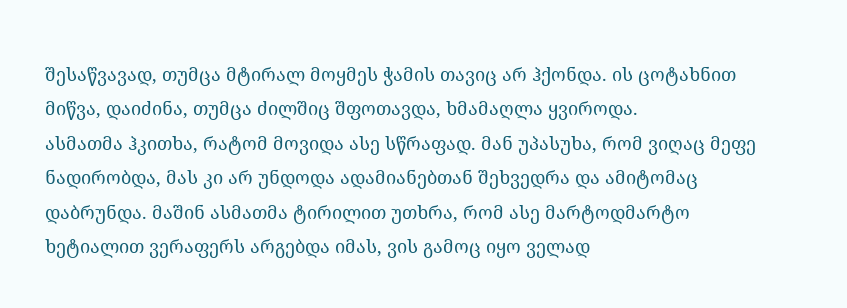შესაწვავად, თუმცა მტირალ მოყმეს ჭამის თავიც არ ჰქონდა. ის ცოტახნით მიწვა, დაიძინა, თუმცა ძილშიც შფოთავდა, ხმამაღლა ყვიროდა.
ასმათმა ჰკითხა, რატომ მოვიდა ასე სწრაფად. მან უპასუხა, რომ ვიღაც მეფე ნადირობდა, მას კი არ უნდოდა ადამიანებთან შეხვედრა და ამიტომაც დაბრუნდა. მაშინ ასმათმა ტირილით უთხრა, რომ ასე მარტოდმარტო ხეტიალით ვერაფერს არგებდა იმას, ვის გამოც იყო ველად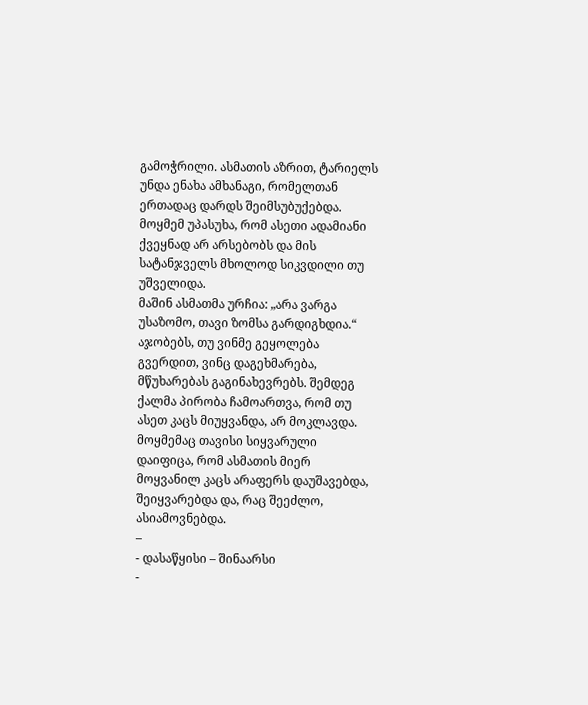გამოჭრილი. ასმათის აზრით, ტარიელს უნდა ენახა ამხანაგი, რომელთან ერთადაც დარდს შეიმსუბუქებდა. მოყმემ უპასუხა, რომ ასეთი ადამიანი ქვეყნად არ არსებობს და მის სატანჯველს მხოლოდ სიკვდილი თუ უშველიდა.
მაშინ ასმათმა ურჩია: „არა ვარგა უსაზომო, თავი ზომსა გარდიგხდია.“ აჯობებს, თუ ვინმე გეყოლება გვერდით, ვინც დაგეხმარება, მწუხარებას გაგინახევრებს. შემდეგ ქალმა პირობა ჩამოართვა, რომ თუ ასეთ კაცს მიუყვანდა, არ მოკლავდა. მოყმემაც თავისი სიყვარული დაიფიცა, რომ ასმათის მიერ მოყვანილ კაცს არაფერს დაუშავებდა, შეიყვარებდა და, რაც შეეძლო, ასიამოვნებდა.
–
- დასაწყისი – შინაარსი
-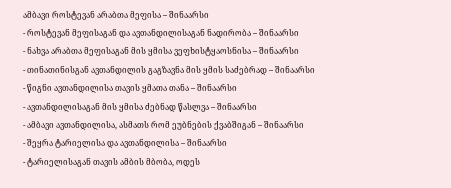ამბავი როსტევან არაბთა მეფისა – შინაარსი
- როსტევან მეფისაგან და ავთანდილისაგან ნადირობა – შინაარსი
- ნახვა არაბთა მეფისაგან მის ყმისა ვეფხისტყაოსნისა – შინაარსი
- თინათინისგან ავთანდილის გაგზავნა მის ყმის საძებრად – შინაარსი
- წიგნი ავთანდილისა თავის ყმათა თანა – შინაარსი
- ავთანდილისაგან მის ყმისა ძებნად წასლვა – შინაარსი
- ამბავი ავთანდილისა, ასმათს რომ ეუბნების ქვაბშიგან – შინაარსი
- შეყრა ტარიელისა და ავთანდილისა – შინაარსი
- ტარიელისაგან თავის ამბის მბობა, ოდეს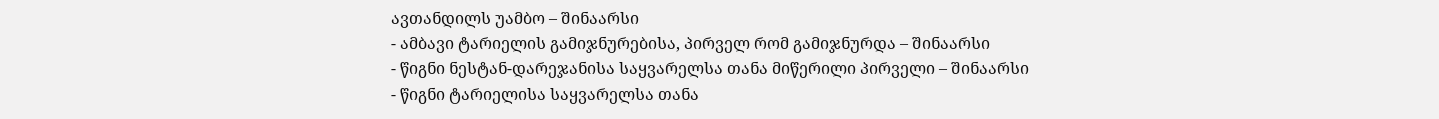ავთანდილს უამბო – შინაარსი
- ამბავი ტარიელის გამიჯნურებისა, პირველ რომ გამიჯნურდა – შინაარსი
- წიგნი ნესტან-დარეჯანისა საყვარელსა თანა მიწერილი პირველი – შინაარსი
- წიგნი ტარიელისა საყვარელსა თანა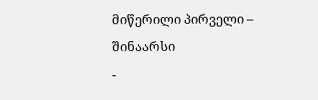მიწერილი პირველი – შინაარსი
-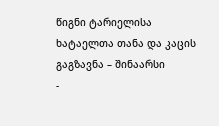წიგნი ტარიელისა ხატაელთა თანა და კაცის გაგზავნა – შინაარსი
-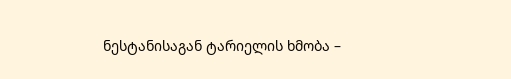ნესტანისაგან ტარიელის ხმობა –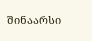შინაარსი